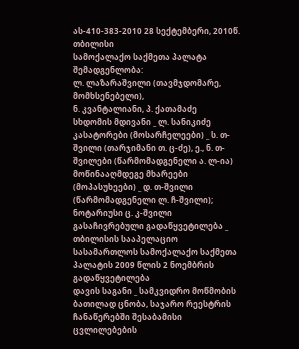ას-410-383-2010 28 სექტემბერი, 2010წ.
თბილისი
სამოქალაქო საქმეთა პალატა
შემადგენლობა:
ლ. ლაზარაშვილი (თავმჯდომარე, მომხსენებელი),
ნ. კვანტალიანი, პ. ქათამაძე
სხდომის მდივანი _ ლ. სანიკიძე
კასატორები (მოსარჩელეები) _ ს. თ-შვილი (თარჯიმანი თ. ც-ძე), ე., ნ. თ-შვილები (წარმომადგენელი ა. ლ-ია)
მოწინააღმდეგე მხარეები (მოპასუხეები) _ დ. თ-შვილი (წარმომადგენელი ლ. ჩ-შვილი); ნოტარიუსი ც. კ-შვილი
გასაჩივრებული გადაწყვეტილება _ თბილისის სააპელაციო სასამართლოს სამოქალაქო საქმეთა პალატის 2009 წლის 2 ნოემბრის გადაწყვეტილება
დავის საგანი _ სამკვიდრო მოწმობის ბათილად ცნობა, საჯარო რეესტრის ჩანაწერებში შესაბამისი ცვლილებების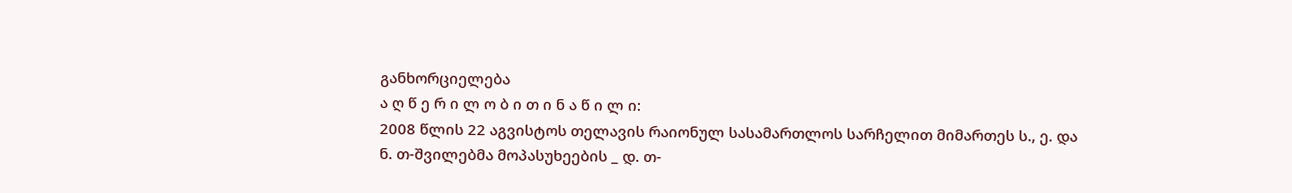განხორციელება
ა ღ წ ე რ ი ლ ო ბ ი თ ი ნ ა წ ი ლ ი:
2008 წლის 22 აგვისტოს თელავის რაიონულ სასამართლოს სარჩელით მიმართეს ს., ე. და ნ. თ-შვილებმა მოპასუხეების _ დ. თ-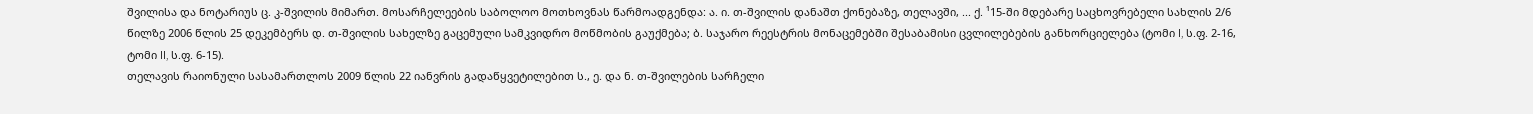შვილისა და ნოტარიუს ც. კ-შვილის მიმართ. მოსარჩელეების საბოლოო მოთხოვნას წარმოადგენდა: ა. ი. თ-შვილის დანაშთ ქონებაზე, თელავში, ... ქ. ¹15-ში მდებარე საცხოვრებელი სახლის 2/6 წილზე 2006 წლის 25 დეკემბერს დ. თ-შვილის სახელზე გაცემული სამკვიდრო მოწმობის გაუქმება; ბ. საჯარო რეესტრის მონაცემებში შესაბამისი ცვლილებების განხორციელება (ტომი I, ს.ფ. 2-16, ტომი II, ს.ფ. 6-15).
თელავის რაიონული სასამართლოს 2009 წლის 22 იანვრის გადაწყვეტილებით ს., ე. და ნ. თ-შვილების სარჩელი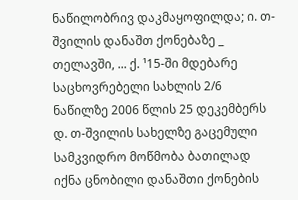ნაწილობრივ დაკმაყოფილდა; ი. თ-შვილის დანაშთ ქონებაზე _ თელავში, ... ქ. ¹15-ში მდებარე საცხოვრებელი სახლის 2/6 ნაწილზე 2006 წლის 25 დეკემბერს დ. თ-შვილის სახელზე გაცემული სამკვიდრო მოწმობა ბათილად იქნა ცნობილი დანაშთი ქონების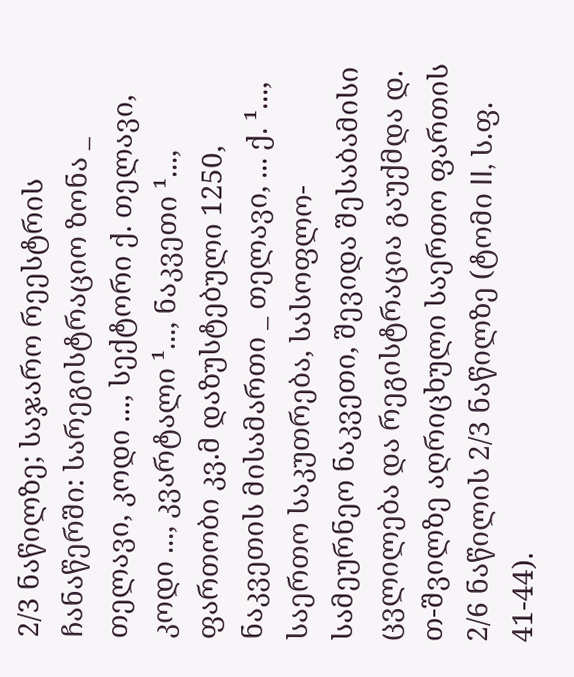2/3 ნაწილზე; საჯარო რეესტრის ჩანაწერში: სარეგისტრაციო ზონა _ თელავი, კოდი ..., სექტორი ქ. თელავი, კოდი ..., კვარტალი ¹..., ნაკვეთი ¹..., ფართობი კვ.მ დაზუსტებული 1250, ნაკვეთის მისამართი _ თელავი, ... ქ. ¹..., საერთო საკუთრება, სასოფლო-სამეურნეო ნაკვეთი, შევიდა შესაბამისი ცვლილება და რეგისტრაცია გაუქმდა დ. თ-შვილზე აღრიცხული საერთო ფართის 2/6 ნაწილის 2/3 ნაწილზე (ტომი II, ს.ფ. 41-44).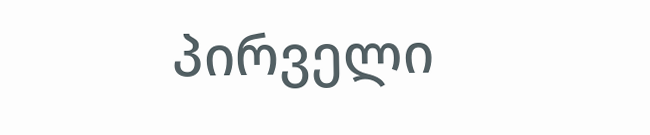პირველი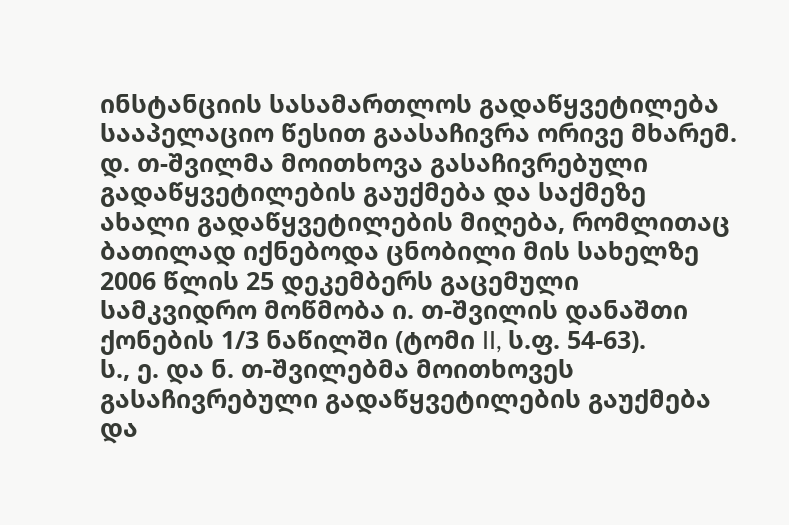ინსტანციის სასამართლოს გადაწყვეტილება სააპელაციო წესით გაასაჩივრა ორივე მხარემ.
დ. თ-შვილმა მოითხოვა გასაჩივრებული გადაწყვეტილების გაუქმება და საქმეზე ახალი გადაწყვეტილების მიღება, რომლითაც ბათილად იქნებოდა ცნობილი მის სახელზე 2006 წლის 25 დეკემბერს გაცემული სამკვიდრო მოწმობა ი. თ-შვილის დანაშთი ქონების 1/3 ნაწილში (ტომი II, ს.ფ. 54-63).
ს., ე. და ნ. თ-შვილებმა მოითხოვეს გასაჩივრებული გადაწყვეტილების გაუქმება და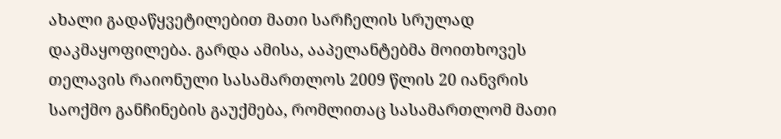ახალი გადაწყვეტილებით მათი სარჩელის სრულად დაკმაყოფილება. გარდა ამისა, ააპელანტებმა მოითხოვეს თელავის რაიონული სასამართლოს 2009 წლის 20 იანვრის საოქმო განჩინების გაუქმება, რომლითაც სასამართლომ მათი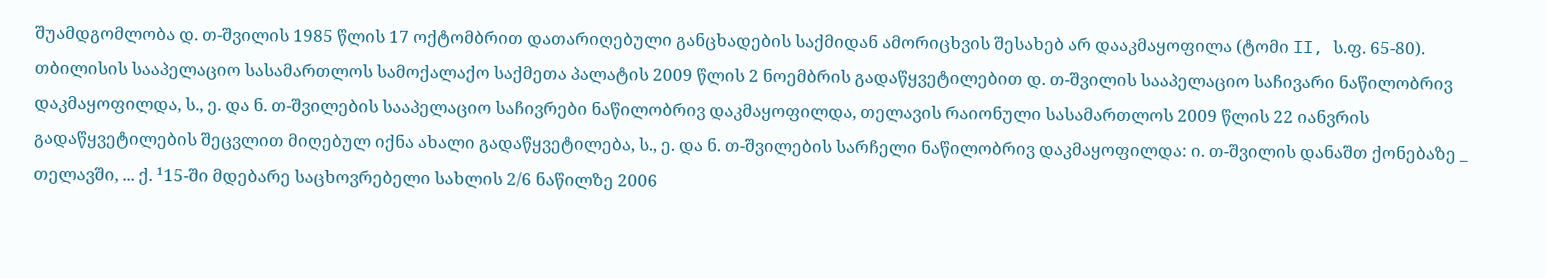შუამდგომლობა დ. თ-შვილის 1985 წლის 17 ოქტომბრით დათარიღებული განცხადების საქმიდან ამორიცხვის შესახებ არ დააკმაყოფილა (ტომი II, ს.ფ. 65-80).
თბილისის სააპელაციო სასამართლოს სამოქალაქო საქმეთა პალატის 2009 წლის 2 ნოემბრის გადაწყვეტილებით დ. თ-შვილის სააპელაციო საჩივარი ნაწილობრივ დაკმაყოფილდა, ს., ე. და ნ. თ-შვილების სააპელაციო საჩივრები ნაწილობრივ დაკმაყოფილდა, თელავის რაიონული სასამართლოს 2009 წლის 22 იანვრის გადაწყვეტილების შეცვლით მიღებულ იქნა ახალი გადაწყვეტილება, ს., ე. და ნ. თ-შვილების სარჩელი ნაწილობრივ დაკმაყოფილდა: ი. თ-შვილის დანაშთ ქონებაზე _ თელავში, ... ქ. ¹15-ში მდებარე საცხოვრებელი სახლის 2/6 ნაწილზე 2006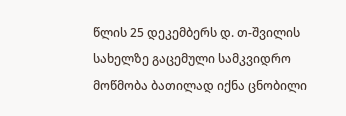წლის 25 დეკემბერს დ. თ-შვილის სახელზე გაცემული სამკვიდრო მოწმობა ბათილად იქნა ცნობილი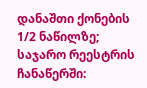დანაშთი ქონების 1/2 ნაწილზე; საჯარო რეესტრის ჩანაწერში: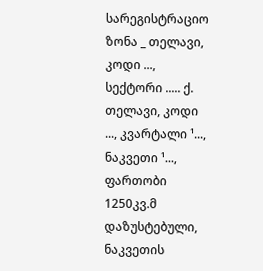სარეგისტრაციო ზონა _ თელავი, კოდი ..., სექტორი ..... ქ. თელავი, კოდი ..., კვარტალი ¹..., ნაკვეთი ¹..., ფართობი 1250კვ.მ დაზუსტებული, ნაკვეთის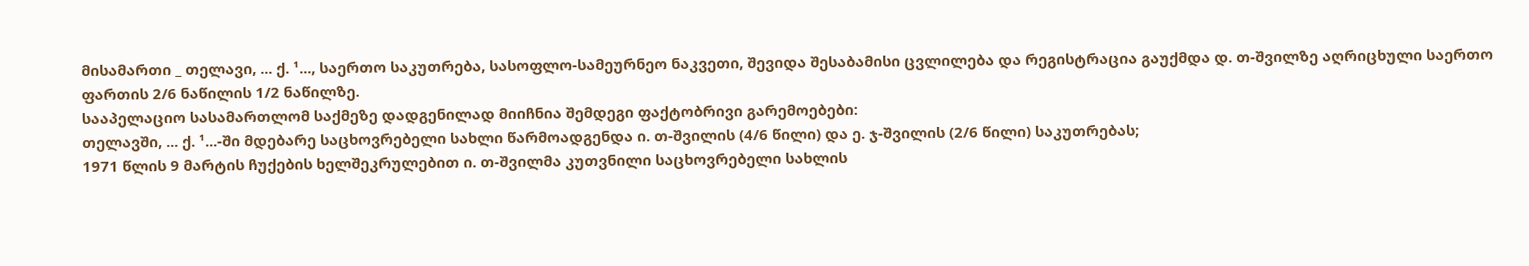მისამართი _ თელავი, ... ქ. ¹..., საერთო საკუთრება, სასოფლო-სამეურნეო ნაკვეთი, შევიდა შესაბამისი ცვლილება და რეგისტრაცია გაუქმდა დ. თ-შვილზე აღრიცხული საერთო ფართის 2/6 ნაწილის 1/2 ნაწილზე.
სააპელაციო სასამართლომ საქმეზე დადგენილად მიიჩნია შემდეგი ფაქტობრივი გარემოებები:
თელავში, ... ქ. ¹...-ში მდებარე საცხოვრებელი სახლი წარმოადგენდა ი. თ-შვილის (4/6 წილი) და ე. ჯ-შვილის (2/6 წილი) საკუთრებას;
1971 წლის 9 მარტის ჩუქების ხელშეკრულებით ი. თ-შვილმა კუთვნილი საცხოვრებელი სახლის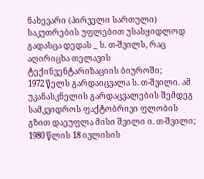ნახევარი (პირველი სართული) საკუთრების უფლებით უსასყიდლოდ გადასცა დედას _ ს. თ-შვილს, რაც აღირიცხა თელავის ტექინვენტარიზაციის ბიუროში;
1972 წელს გარდაიცვალა ს. თ-შვილი. ამ უკანასკნელის გარდაცვალების შემდეგ სამკვიდროს ფაქტობრივი ფლობის გზით დაეუფლა მისი შვილი ი. თ-შვილი;
1980 წლის 18 ივლისის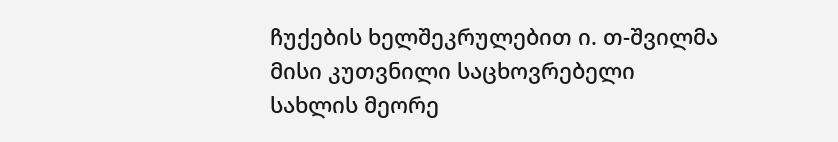ჩუქების ხელშეკრულებით ი. თ-შვილმა მისი კუთვნილი საცხოვრებელი სახლის მეორე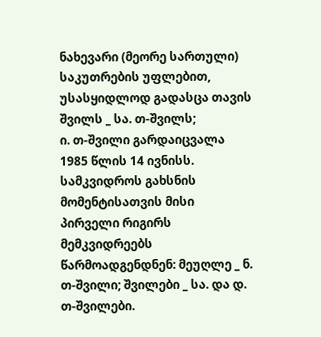ნახევარი (მეორე სართული) საკუთრების უფლებით, უსასყიდლოდ გადასცა თავის შვილს _ სა. თ-შვილს;
ი. თ-შვილი გარდაიცვალა 1985 წლის 14 ივნისს. სამკვიდროს გახსნის მომენტისათვის მისი პირველი რიგირს მემკვიდრეებს წარმოადგენდნენ: მეუღლე _ ნ. თ-შვილი; შვილები _ სა. და დ. თ-შვილები.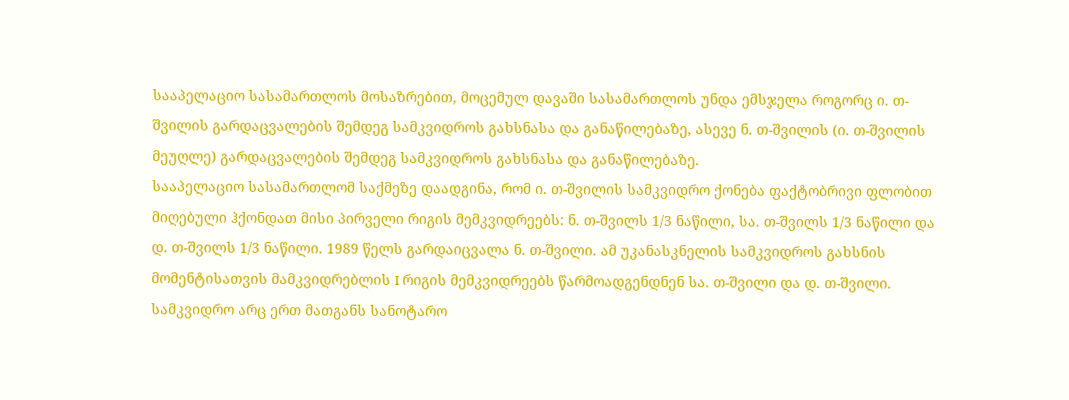სააპელაციო სასამართლოს მოსაზრებით, მოცემულ დავაში სასამართლოს უნდა ემსჯელა როგორც ი. თ-შვილის გარდაცვალების შემდეგ სამკვიდროს გახსნასა და განაწილებაზე, ასევე ნ. თ-შვილის (ი. თ-შვილის მეუღლე) გარდაცვალების შემდეგ სამკვიდროს გახსნასა და განაწილებაზე.
სააპელაციო სასამართლომ საქმეზე დაადგინა, რომ ი. თ-შვილის სამკვიდრო ქონება ფაქტობრივი ფლობით მიღებული ჰქონდათ მისი პირველი რიგის მემკვიდრეებს: ნ. თ-შვილს 1/3 ნაწილი, სა. თ-შვილს 1/3 ნაწილი და დ. თ-შვილს 1/3 ნაწილი. 1989 წელს გარდაიცვალა ნ. თ-შვილი. ამ უკანასკნელის სამკვიდროს გახსნის მომენტისათვის მამკვიდრებლის I რიგის მემკვიდრეებს წარმოადგენდნენ სა. თ-შვილი და დ. თ-შვილი. სამკვიდრო არც ერთ მათგანს სანოტარო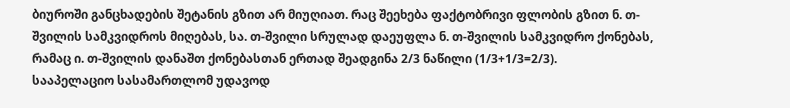ბიუროში განცხადების შეტანის გზით არ მიუღიათ. რაც შეეხება ფაქტობრივი ფლობის გზით ნ. თ-შვილის სამკვიდროს მიღებას, სა. თ-შვილი სრულად დაეუფლა ნ. თ-შვილის სამკვიდრო ქონებას, რამაც ი. თ-შვილის დანაშთ ქონებასთან ერთად შეადგინა 2/3 ნაწილი (1/3+1/3=2/3).
სააპელაციო სასამართლომ უდავოდ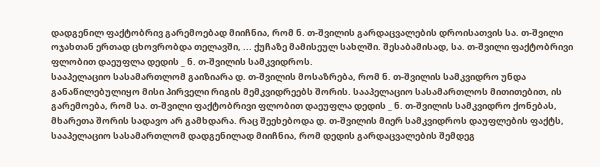დადგენილ ფაქტობრივ გარემოებად მიიჩნია, რომ ნ. თ-შვილის გარდაცვალების დროისათვის სა. თ-შვილი ოჯახთან ერთად ცხოვრობდა თელავში, ... ქუჩაზე მამისეულ სახლში. შესაბამისად, სა. თ-შვილი ფაქტობრივი ფლობით დაეუფლა დედის _ ნ. თ-შვილის სამკვიდროს.
სააპელაციო სასამართლომ გაიზიარა დ. თ-შვილის მოსაზრება, რომ ნ. თ-შვილის სამკვიდრო უნდა განაწილებულიყო მისი პირველი რიგის მემკვიდრეებს შორის. სააპელაციო სასამართლოს მითითებით, ის გარემოება, რომ სა. თ-შვილი ფაქტობრივი ფლობით დაეუფლა დედის _ ნ. თ-შვილის სამკვიდრო ქონებას, მხარეთა შორის სადავო არ გამხდარა. რაც შეეხებოდა დ. თ-შვილის მიერ სამკვიდროს დაუფლების ფაქტს, სააპელაციო სასამართლომ დადგენილად მიიჩნია, რომ დედის გარდაცვალების შემდეგ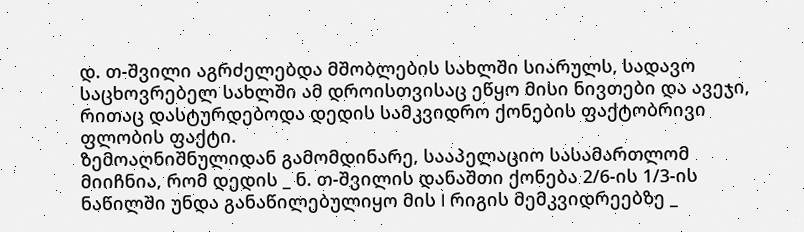დ. თ-შვილი აგრძელებდა მშობლების სახლში სიარულს, სადავო საცხოვრებელ სახლში ამ დროისთვისაც ეწყო მისი ნივთები და ავეჯი, რითაც დასტურდებოდა დედის სამკვიდრო ქონების ფაქტობრივი ფლობის ფაქტი.
ზემოაღნიშნულიდან გამომდინარე, სააპელაციო სასამართლომ მიიჩნია, რომ დედის _ ნ. თ-შვილის დანაშთი ქონება 2/6-ის 1/3-ის ნაწილში უნდა განაწილებულიყო მის I რიგის მემკვიდრეებზე _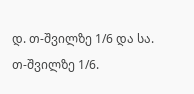დ. თ-შვილზე 1/6 და სა. თ-შვილზე 1/6.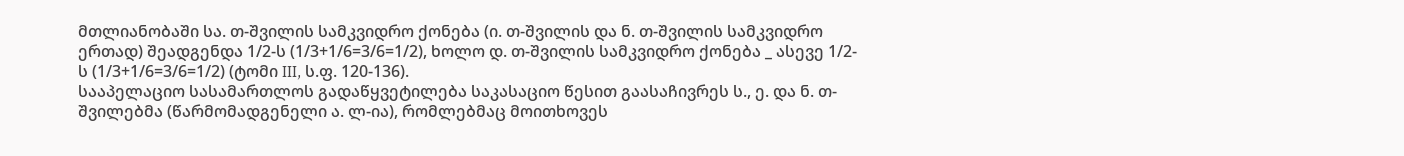მთლიანობაში სა. თ-შვილის სამკვიდრო ქონება (ი. თ-შვილის და ნ. თ-შვილის სამკვიდრო ერთად) შეადგენდა 1/2-ს (1/3+1/6=3/6=1/2), ხოლო დ. თ-შვილის სამკვიდრო ქონება _ ასევე 1/2-ს (1/3+1/6=3/6=1/2) (ტომი III, ს.ფ. 120-136).
სააპელაციო სასამართლოს გადაწყვეტილება საკასაციო წესით გაასაჩივრეს ს., ე. და ნ. თ-შვილებმა (წარმომადგენელი ა. ლ-ია), რომლებმაც მოითხოვეს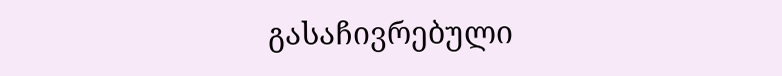გასაჩივრებული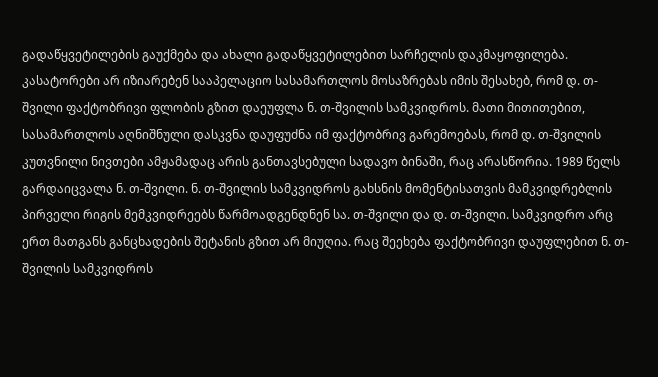გადაწყვეტილების გაუქმება და ახალი გადაწყვეტილებით სარჩელის დაკმაყოფილება.
კასატორები არ იზიარებენ სააპელაციო სასამართლოს მოსაზრებას იმის შესახებ, რომ დ. თ-შვილი ფაქტობრივი ფლობის გზით დაეუფლა ნ. თ-შვილის სამკვიდროს. მათი მითითებით, სასამართლოს აღნიშნული დასკვნა დაუფუძნა იმ ფაქტობრივ გარემოებას, რომ დ. თ-შვილის კუთვნილი ნივთები ამჟამადაც არის განთავსებული სადავო ბინაში, რაც არასწორია. 1989 წელს გარდაიცვალა ნ. თ-შვილი. ნ. თ-შვილის სამკვიდროს გახსნის მომენტისათვის მამკვიდრებლის პირველი რიგის მემკვიდრეებს წარმოადგენდნენ სა. თ-შვილი და დ. თ-შვილი. სამკვიდრო არც ერთ მათგანს განცხადების შეტანის გზით არ მიუღია. რაც შეეხება ფაქტობრივი დაუფლებით ნ. თ-შვილის სამკვიდროს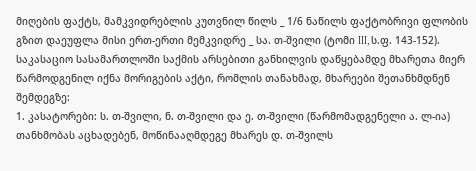მიღების ფაქტს, მამკვიდრებლის კუთვნილ წილს _ 1/6 ნაწილს ფაქტობრივი ფლობის გზით დაეუფლა მისი ერთ-ერთი მემკვიდრე _ სა. თ-შვილი (ტომი III, ს.ფ. 143-152).
საკასაციო სასამართლოში საქმის არსებითი განხილვის დაწყებამდე მხარეთა მიერ წარმოდგენილ იქნა მორიგების აქტი, რომლის თანახმად, მხარეები შეთანხმდნენ შემდეგზე:
1. კასატორები: ს. თ-შვილი, ნ. თ-შვილი და ე. თ-შვილი (წარმომადგენელი ა. ლ-ია) თანხმობას აცხადებენ, მოწინააღმდეგე მხარეს დ. თ-შვილს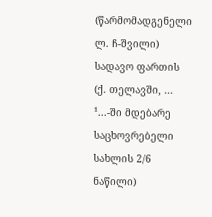(წარმომადგენელი ლ. ჩ-შვილი) სადავო ფართის (ქ. თელავში, ... ¹...-ში მდებარე საცხოვრებელი სახლის 2/6 ნაწილი)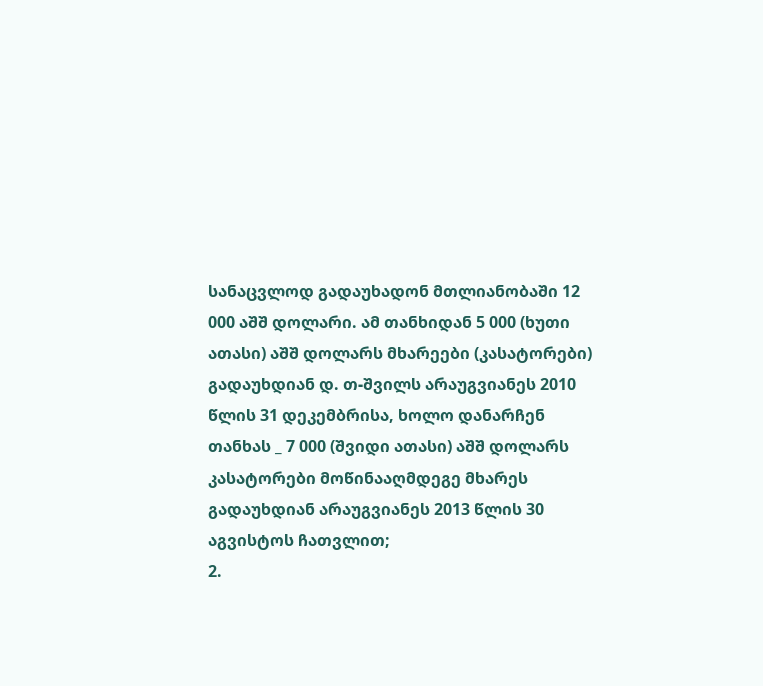სანაცვლოდ გადაუხადონ მთლიანობაში 12 000 აშშ დოლარი. ამ თანხიდან 5 000 (ხუთი ათასი) აშშ დოლარს მხარეები (კასატორები) გადაუხდიან დ. თ-შვილს არაუგვიანეს 2010 წლის 31 დეკემბრისა, ხოლო დანარჩენ თანხას _ 7 000 (შვიდი ათასი) აშშ დოლარს კასატორები მოწინააღმდეგე მხარეს გადაუხდიან არაუგვიანეს 2013 წლის 30 აგვისტოს ჩათვლით;
2.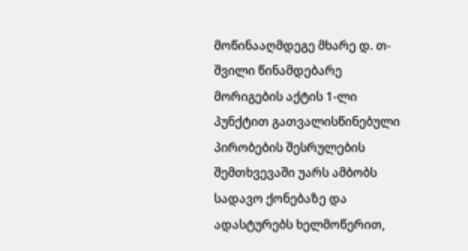მოწინააღმდეგე მხარე დ. თ-შვილი წინამდებარე მორიგების აქტის 1-ლი პუნქტით გათვალისწინებული პირობების შესრულების შემთხვევაში უარს ამბობს სადავო ქონებაზე და ადასტურებს ხელმოწერით,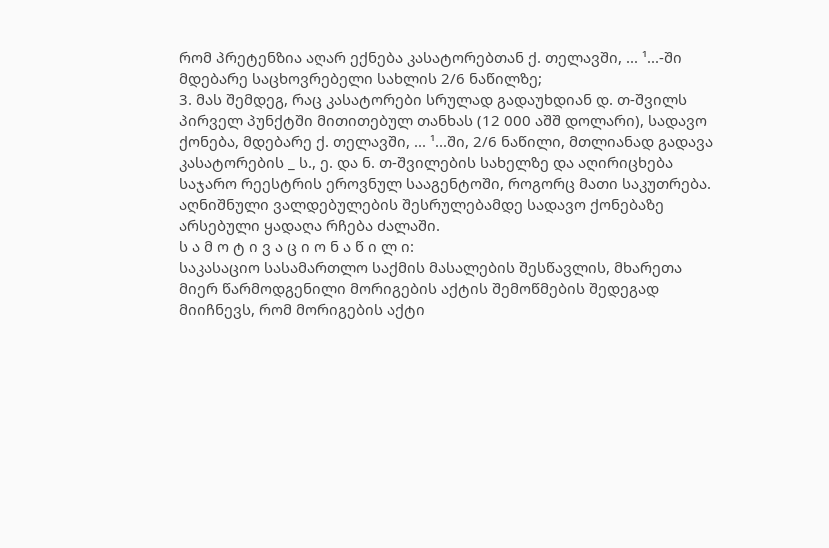რომ პრეტენზია აღარ ექნება კასატორებთან ქ. თელავში, ... ¹...-ში მდებარე საცხოვრებელი სახლის 2/6 ნაწილზე;
3. მას შემდეგ, რაც კასატორები სრულად გადაუხდიან დ. თ-შვილს პირველ პუნქტში მითითებულ თანხას (12 000 აშშ დოლარი), სადავო ქონება, მდებარე ქ. თელავში, ... ¹...ში, 2/6 ნაწილი, მთლიანად გადავა კასატორების _ ს., ე. და ნ. თ-შვილების სახელზე და აღირიცხება საჯარო რეესტრის ეროვნულ სააგენტოში, როგორც მათი საკუთრება. აღნიშნული ვალდებულების შესრულებამდე სადავო ქონებაზე არსებული ყადაღა რჩება ძალაში.
ს ა მ ო ტ ი ვ ა ც ი ო ნ ა წ ი ლ ი:
საკასაციო სასამართლო საქმის მასალების შესწავლის, მხარეთა მიერ წარმოდგენილი მორიგების აქტის შემოწმების შედეგად მიიჩნევს, რომ მორიგების აქტი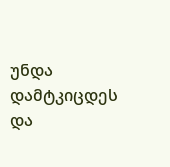უნდა დამტკიცდეს და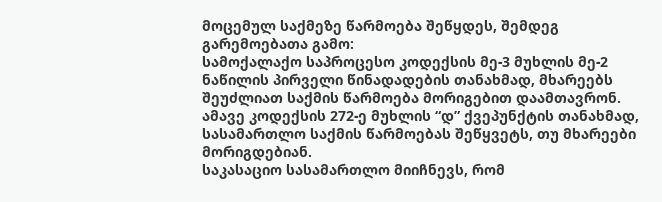მოცემულ საქმეზე წარმოება შეწყდეს, შემდეგ გარემოებათა გამო:
სამოქალაქო საპროცესო კოდექსის მე-3 მუხლის მე-2 ნაწილის პირველი წინადადების თანახმად, მხარეებს შეუძლიათ საქმის წარმოება მორიგებით დაამთავრონ. ამავე კოდექსის 272-ე მუხლის “დ” ქვეპუნქტის თანახმად, სასამართლო საქმის წარმოებას შეწყვეტს, თუ მხარეები მორიგდებიან.
საკასაციო სასამართლო მიიჩნევს, რომ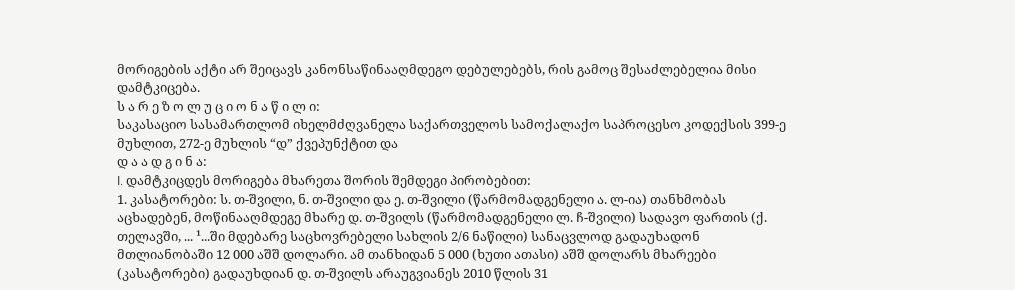მორიგების აქტი არ შეიცავს კანონსაწინააღმდეგო დებულებებს, რის გამოც შესაძლებელია მისი დამტკიცება.
ს ა რ ე ზ ო ლ უ ც ი ო ნ ა წ ი ლ ი:
საკასაციო სასამართლომ იხელმძღვანელა საქართველოს სამოქალაქო საპროცესო კოდექსის 399-ე მუხლით, 272-ე მუხლის “დ” ქვეპუნქტით და
დ ა ა დ გ ი ნ ა:
I. დამტკიცდეს მორიგება მხარეთა შორის შემდეგი პირობებით:
1. კასატორები: ს. თ-შვილი, ნ. თ-შვილი და ე. თ-შვილი (წარმომადგენელი ა. ლ-ია) თანხმობას აცხადებენ, მოწინააღმდეგე მხარე დ. თ-შვილს (წარმომადგენელი ლ. ჩ-შვილი) სადავო ფართის (ქ. თელავში, ... ¹...ში მდებარე საცხოვრებელი სახლის 2/6 ნაწილი) სანაცვლოდ გადაუხადონ მთლიანობაში 12 000 აშშ დოლარი. ამ თანხიდან 5 000 (ხუთი ათასი) აშშ დოლარს მხარეები (კასატორები) გადაუხდიან დ. თ-შვილს არაუგვიანეს 2010 წლის 31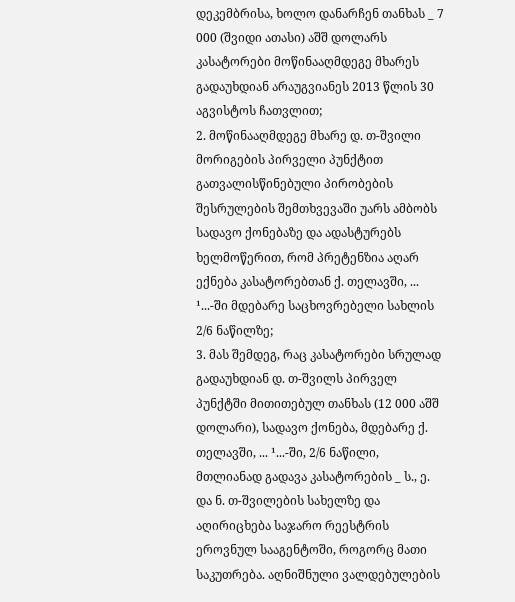დეკემბრისა, ხოლო დანარჩენ თანხას _ 7 000 (შვიდი ათასი) აშშ დოლარს კასატორები მოწინააღმდეგე მხარეს გადაუხდიან არაუგვიანეს 2013 წლის 30 აგვისტოს ჩათვლით;
2. მოწინააღმდეგე მხარე დ. თ-შვილი მორიგების პირველი პუნქტით გათვალისწინებული პირობების შესრულების შემთხვევაში უარს ამბობს სადავო ქონებაზე და ადასტურებს ხელმოწერით, რომ პრეტენზია აღარ ექნება კასატორებთან ქ. თელავში, ... ¹...-ში მდებარე საცხოვრებელი სახლის 2/6 ნაწილზე;
3. მას შემდეგ, რაც კასატორები სრულად გადაუხდიან დ. თ-შვილს პირველ პუნქტში მითითებულ თანხას (12 000 აშშ დოლარი), სადავო ქონება, მდებარე ქ. თელავში, ... ¹...-ში, 2/6 ნაწილი, მთლიანად გადავა კასატორების _ ს., ე. და ნ. თ-შვილების სახელზე და აღირიცხება საჯარო რეესტრის ეროვნულ სააგენტოში, როგორც მათი საკუთრება. აღნიშნული ვალდებულების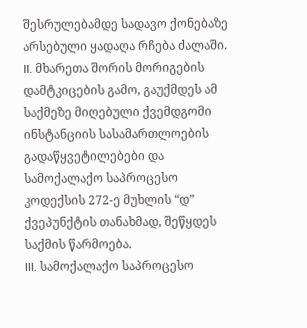შესრულებამდე სადავო ქონებაზე არსებული ყადაღა რჩება ძალაში.
II. მხარეთა შორის მორიგების დამტკიცების გამო, გაუქმდეს ამ საქმეზე მიღებული ქვემდგომი ინსტანციის სასამართლოების გადაწყვეტილებები და სამოქალაქო საპროცესო კოდექსის 272-ე მუხლის “დ” ქვეპუნქტის თანახმად, შეწყდეს საქმის წარმოება.
III. სამოქალაქო საპროცესო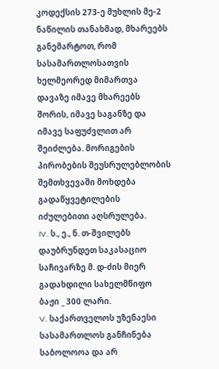კოდექსის 273-ე მუხლის მე-2 ნაწილის თანახმად, მხარეებს განემარტოთ, რომ სასამართლოსათვის ხელმეორედ მიმართვა დავაზე იმავე მხარეებს შორის, იმავე საგანზე და იმავე საფუძვლით არ შეიძლება. მორიგების პირობების შეუსრულებლობის შემთხვევაში მოხდება გადაწყვეტილების იძულებითი აღსრულება.
IV. ს., ე., ნ. თ-შვილებს დაუბრუნდეთ საკასაციო საჩივარზე მ. დ-ძის მიერ გადახდილი სახელმწიფო ბაჟი _ 300 ლარი.
V. საქართველოს უზენაესი სასამართლოს განჩინება საბოლოოა და არ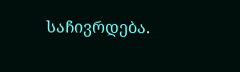საჩივრდება.